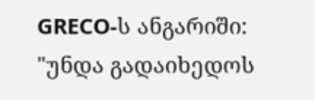GRECO-ს ანგარიში: "უნდა გადაიხედოს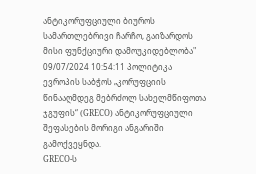ანტიკორუფციული ბიუროს სამართლებრივი ჩარჩო, გაიზარდოს მისი ფუნქციური დამოუკიდებლობა"
09/07/2024 10:54:11 პოლიტიკა
ევროპის საბჭოს „კორუფციის წინააღმდეგ მებრძოლ სახელმწიფოთა ჯგუფის“ (GRECO) ანტიკორუფციული შეფასების მორიგი ანგარიში გამოქვეყნდა.
GRECO-ს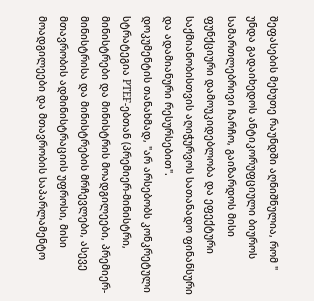შეფასების მეხუთე რაუნდში აღნიშნულია, რომ " უნდა გადაიხედოს ანტიკორუფციული ბიუროს სამართლებრივი ჩარჩო, გაიზარდოს მისი ფუნქციური დამოუკიდებლობა და ეფექტური საქმიანობისთვის აღიჭურვოს სათანადო ფინანსური და ადამიანური რესურსებით".
დოკუმენტის თანახმად, "არ არსებობს კონკრეტული სტრატეგია PTEF-ებთან (პრემიერ-მინისტრი, მინისტრები და მინისტრის მოადგილეები, პრემიერ-მინისტრისა და მინისტრების მრჩევლები, ასევე მთავრობის ადმინისტრაციის უფროსი, მისი მოადგილეები და მთავრობის საპარლამენტო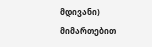მდივანი) მიმართებით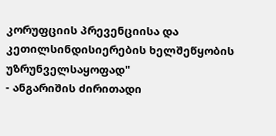კორუფციის პრევენციისა და კეთილსინდისიერების ხელშეწყობის უზრუნველსაყოფად"
- ანგარიშის ძირითადი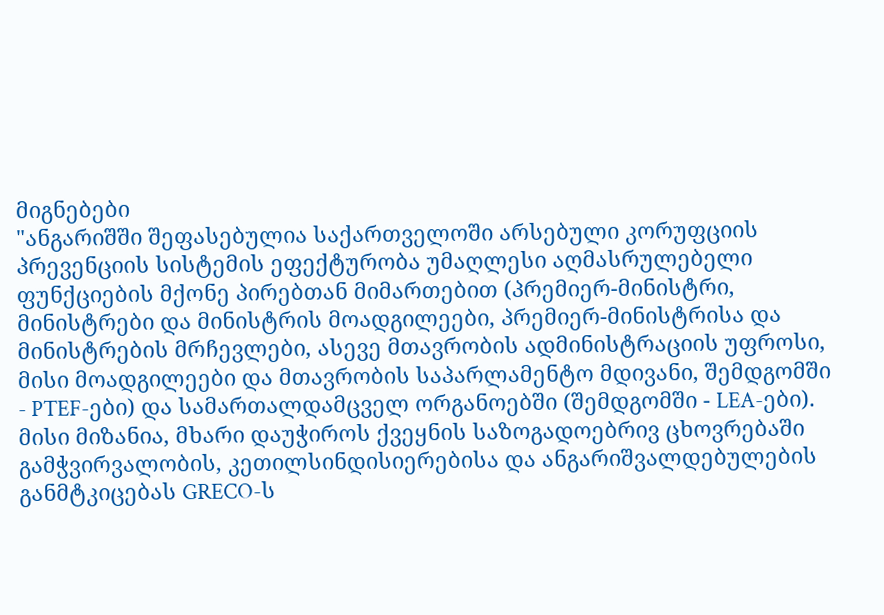მიგნებები
"ანგარიშში შეფასებულია საქართველოში არსებული კორუფციის პრევენციის სისტემის ეფექტურობა უმაღლესი აღმასრულებელი ფუნქციების მქონე პირებთან მიმართებით (პრემიერ-მინისტრი, მინისტრები და მინისტრის მოადგილეები, პრემიერ-მინისტრისა და მინისტრების მრჩევლები, ასევე მთავრობის ადმინისტრაციის უფროსი, მისი მოადგილეები და მთავრობის საპარლამენტო მდივანი, შემდგომში - PTEF-ები) და სამართალდამცველ ორგანოებში (შემდგომში - LEA-ები). მისი მიზანია, მხარი დაუჭიროს ქვეყნის საზოგადოებრივ ცხოვრებაში გამჭვირვალობის, კეთილსინდისიერებისა და ანგარიშვალდებულების განმტკიცებას GRECO-ს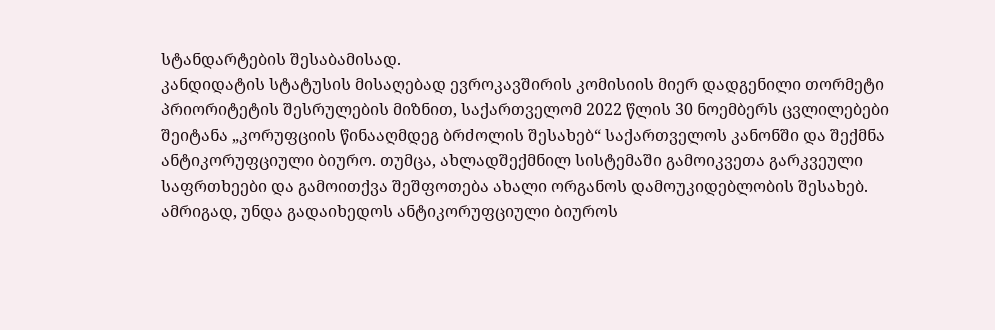სტანდარტების შესაბამისად.
კანდიდატის სტატუსის მისაღებად ევროკავშირის კომისიის მიერ დადგენილი თორმეტი პრიორიტეტის შესრულების მიზნით, საქართველომ 2022 წლის 30 ნოემბერს ცვლილებები შეიტანა „კორუფციის წინააღმდეგ ბრძოლის შესახებ“ საქართველოს კანონში და შექმნა ანტიკორუფციული ბიურო. თუმცა, ახლადშექმნილ სისტემაში გამოიკვეთა გარკვეული საფრთხეები და გამოითქვა შეშფოთება ახალი ორგანოს დამოუკიდებლობის შესახებ. ამრიგად, უნდა გადაიხედოს ანტიკორუფციული ბიუროს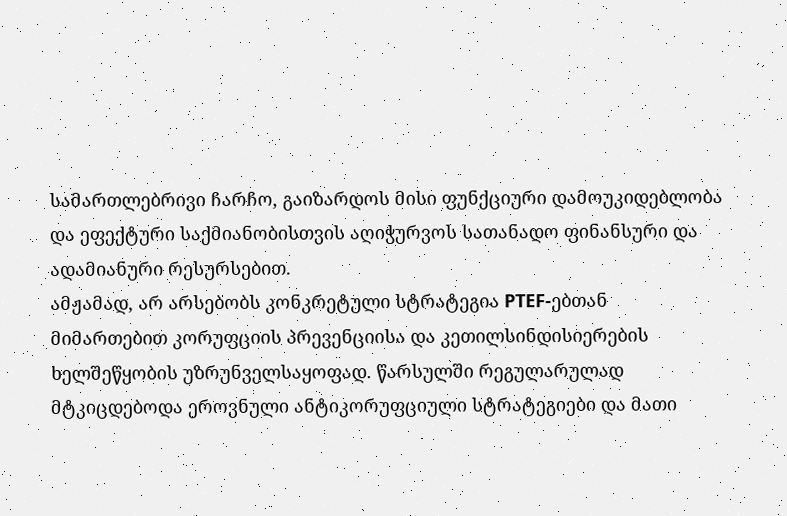სამართლებრივი ჩარჩო, გაიზარდოს მისი ფუნქციური დამოუკიდებლობა და ეფექტური საქმიანობისთვის აღიჭურვოს სათანადო ფინანსური და ადამიანური რესურსებით.
ამჟამად, არ არსებობს კონკრეტული სტრატეგია PTEF-ებთან მიმართებით კორუფციის პრევენციისა და კეთილსინდისიერების ხელშეწყობის უზრუნველსაყოფად. წარსულში რეგულარულად მტკიცდებოდა ეროვნული ანტიკორუფციული სტრატეგიები და მათი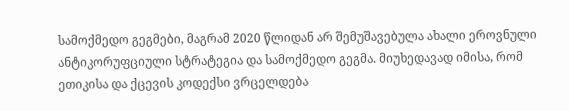სამოქმედო გეგმები, მაგრამ 2020 წლიდან არ შემუშავებულა ახალი ეროვნული ანტიკორუფციული სტრატეგია და სამოქმედო გეგმა. მიუხედავად იმისა, რომ ეთიკისა და ქცევის კოდექსი ვრცელდება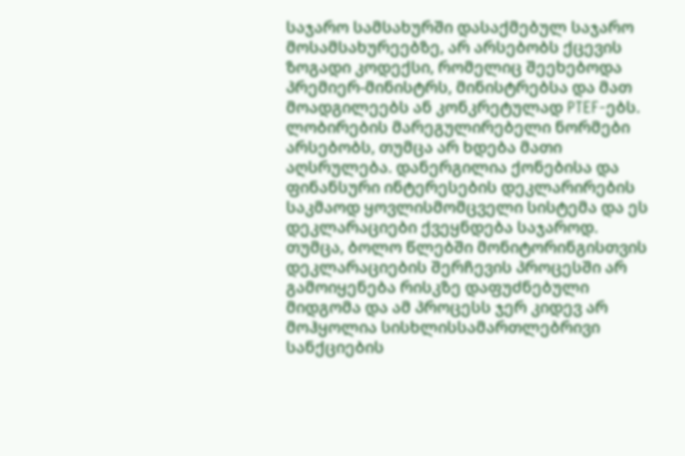საჯარო სამსახურში დასაქმებულ საჯარო მოსამსახურეებზე, არ არსებობს ქცევის ზოგადი კოდექსი, რომელიც შეეხებოდა პრემიერ-მინისტრს, მინისტრებსა და მათ მოადგილეებს ან კონკრეტულად PTEF-ებს. ლობირების მარეგულირებელი ნორმები არსებობს, თუმცა არ ხდება მათი აღსრულება. დანერგილია ქონებისა და ფინანსური ინტერესების დეკლარირების საკმაოდ ყოვლისმომცველი სისტემა და ეს დეკლარაციები ქვეყნდება საჯაროდ. თუმცა, ბოლო წლებში მონიტორინგისთვის დეკლარაციების შერჩევის პროცესში არ გამოიყენება რისკზე დაფუძნებული მიდგომა და ამ პროცესს ჯერ კიდევ არ მოჰყოლია სისხლისსამართლებრივი სანქციების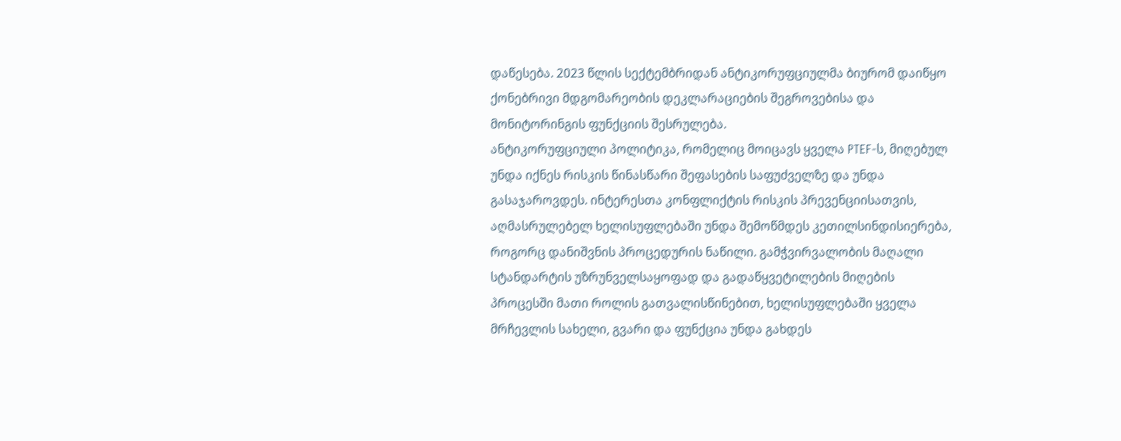დაწესება. 2023 წლის სექტემბრიდან ანტიკორუფციულმა ბიურომ დაიწყო ქონებრივი მდგომარეობის დეკლარაციების შეგროვებისა და მონიტორინგის ფუნქციის შესრულება.
ანტიკორუფციული პოლიტიკა, რომელიც მოიცავს ყველა PTEF-ს, მიღებულ უნდა იქნეს რისკის წინასწარი შეფასების საფუძველზე და უნდა გასაჯაროვდეს. ინტერესთა კონფლიქტის რისკის პრევენციისათვის, აღმასრულებელ ხელისუფლებაში უნდა შემოწმდეს კეთილსინდისიერება, როგორც დანიშვნის პროცედურის ნაწილი. გამჭვირვალობის მაღალი სტანდარტის უზრუნველსაყოფად და გადაწყვეტილების მიღების პროცესში მათი როლის გათვალისწინებით, ხელისუფლებაში ყველა მრჩევლის სახელი, გვარი და ფუნქცია უნდა გახდეს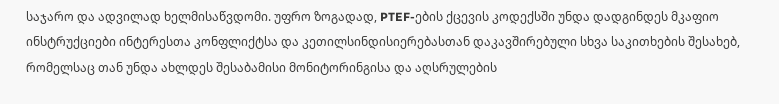საჯარო და ადვილად ხელმისაწვდომი. უფრო ზოგადად, PTEF-ების ქცევის კოდექსში უნდა დადგინდეს მკაფიო ინსტრუქციები ინტერესთა კონფლიქტსა და კეთილსინდისიერებასთან დაკავშირებული სხვა საკითხების შესახებ, რომელსაც თან უნდა ახლდეს შესაბამისი მონიტორინგისა და აღსრულების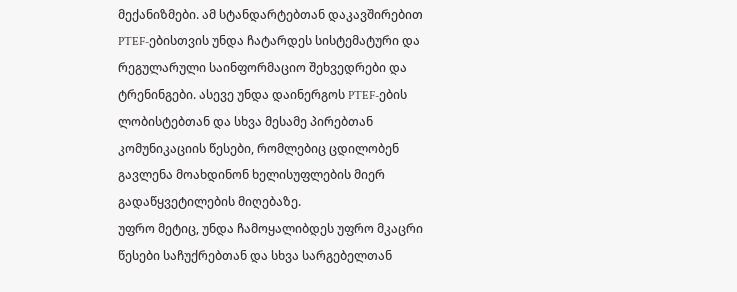მექანიზმები. ამ სტანდარტებთან დაკავშირებით PTEF-ებისთვის უნდა ჩატარდეს სისტემატური და რეგულარული საინფორმაციო შეხვედრები და ტრენინგები. ასევე უნდა დაინერგოს PTEF-ების ლობისტებთან და სხვა მესამე პირებთან კომუნიკაციის წესები, რომლებიც ცდილობენ გავლენა მოახდინონ ხელისუფლების მიერ გადაწყვეტილების მიღებაზე.
უფრო მეტიც, უნდა ჩამოყალიბდეს უფრო მკაცრი წესები საჩუქრებთან და სხვა სარგებელთან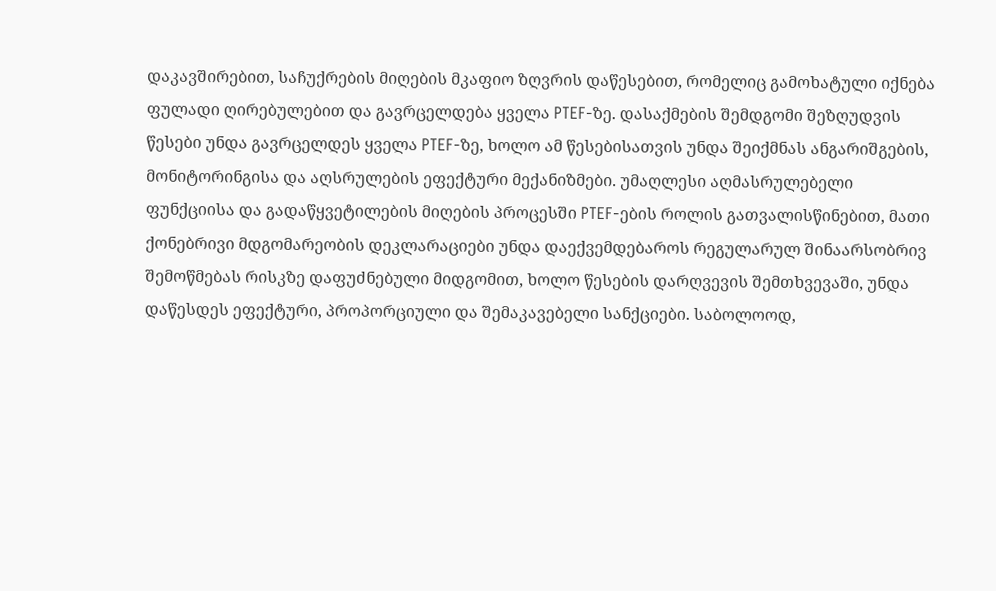დაკავშირებით, საჩუქრების მიღების მკაფიო ზღვრის დაწესებით, რომელიც გამოხატული იქნება ფულადი ღირებულებით და გავრცელდება ყველა PTEF-ზე. დასაქმების შემდგომი შეზღუდვის წესები უნდა გავრცელდეს ყველა PTEF-ზე, ხოლო ამ წესებისათვის უნდა შეიქმნას ანგარიშგების, მონიტორინგისა და აღსრულების ეფექტური მექანიზმები. უმაღლესი აღმასრულებელი ფუნქციისა და გადაწყვეტილების მიღების პროცესში PTEF-ების როლის გათვალისწინებით, მათი ქონებრივი მდგომარეობის დეკლარაციები უნდა დაექვემდებაროს რეგულარულ შინაარსობრივ შემოწმებას რისკზე დაფუძნებული მიდგომით, ხოლო წესების დარღვევის შემთხვევაში, უნდა დაწესდეს ეფექტური, პროპორციული და შემაკავებელი სანქციები. საბოლოოდ,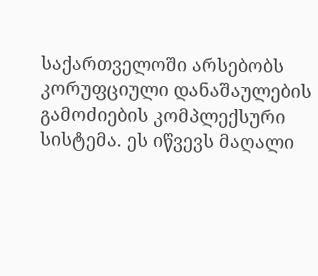საქართველოში არსებობს კორუფციული დანაშაულების გამოძიების კომპლექსური სისტემა. ეს იწვევს მაღალი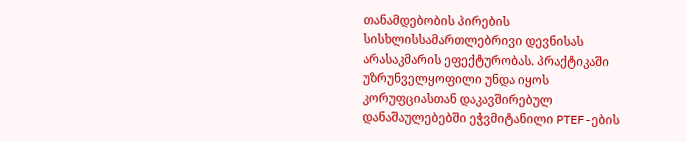თანამდებობის პირების სისხლისსამართლებრივი დევნისას არასაკმარის ეფექტურობას. პრაქტიკაში უზრუნველყოფილი უნდა იყოს კორუფციასთან დაკავშირებულ დანაშაულებებში ეჭვმიტანილი PTEF-ების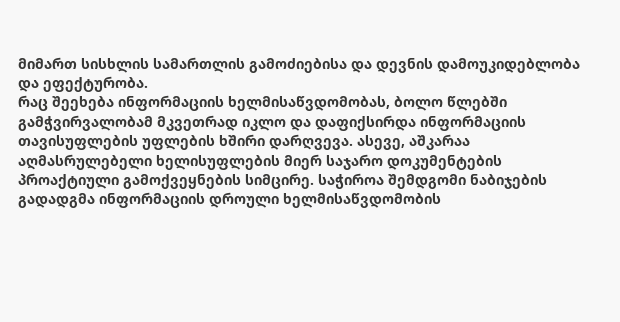მიმართ სისხლის სამართლის გამოძიებისა და დევნის დამოუკიდებლობა და ეფექტურობა.
რაც შეეხება ინფორმაციის ხელმისაწვდომობას, ბოლო წლებში გამჭვირვალობამ მკვეთრად იკლო და დაფიქსირდა ინფორმაციის თავისუფლების უფლების ხშირი დარღვევა. ასევე, აშკარაა აღმასრულებელი ხელისუფლების მიერ საჯარო დოკუმენტების პროაქტიული გამოქვეყნების სიმცირე. საჭიროა შემდგომი ნაბიჯების გადადგმა ინფორმაციის დროული ხელმისაწვდომობის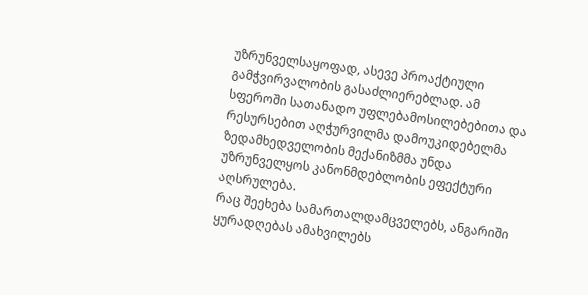უზრუნველსაყოფად, ასევე პროაქტიული გამჭვირვალობის გასაძლიერებლად. ამ სფეროში სათანადო უფლებამოსილებებითა და რესურსებით აღჭურვილმა დამოუკიდებელმა ზედამხედველობის მექანიზმმა უნდა უზრუნველყოს კანონმდებლობის ეფექტური აღსრულება.
რაც შეეხება სამართალდამცველებს, ანგარიში ყურადღებას ამახვილებს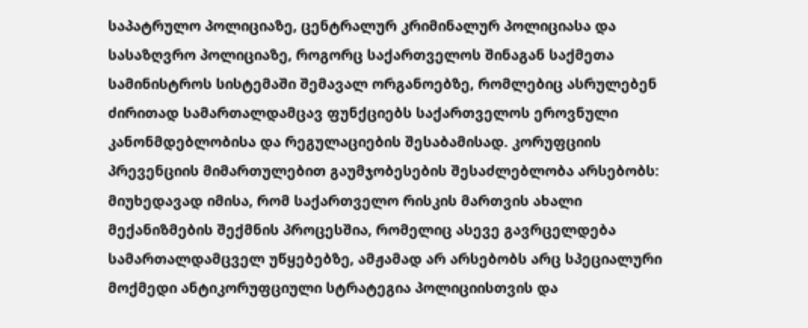საპატრულო პოლიციაზე, ცენტრალურ კრიმინალურ პოლიციასა და სასაზღვრო პოლიციაზე, როგორც საქართველოს შინაგან საქმეთა სამინისტროს სისტემაში შემავალ ორგანოებზე, რომლებიც ასრულებენ ძირითად სამართალდამცავ ფუნქციებს საქართველოს ეროვნული კანონმდებლობისა და რეგულაციების შესაბამისად. კორუფციის პრევენციის მიმართულებით გაუმჯობესების შესაძლებლობა არსებობს: მიუხედავად იმისა, რომ საქართველო რისკის მართვის ახალი მექანიზმების შექმნის პროცესშია, რომელიც ასევე გავრცელდება სამართალდამცველ უწყებებზე, ამჟამად არ არსებობს არც სპეციალური მოქმედი ანტიკორუფციული სტრატეგია პოლიციისთვის და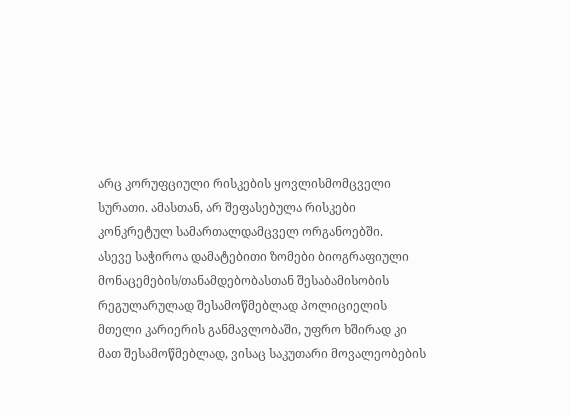არც კორუფციული რისკების ყოვლისმომცველი სურათი. ამასთან, არ შეფასებულა რისკები კონკრეტულ სამართალდამცველ ორგანოებში.
ასევე საჭიროა დამატებითი ზომები ბიოგრაფიული მონაცემების/თანამდებობასთან შესაბამისობის რეგულარულად შესამოწმებლად პოლიციელის მთელი კარიერის განმავლობაში, უფრო ხშირად კი მათ შესამოწმებლად, ვისაც საკუთარი მოვალეობების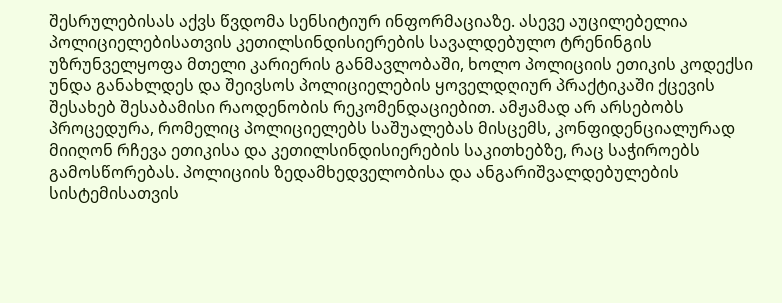შესრულებისას აქვს წვდომა სენსიტიურ ინფორმაციაზე. ასევე აუცილებელია პოლიციელებისათვის კეთილსინდისიერების სავალდებულო ტრენინგის უზრუნველყოფა მთელი კარიერის განმავლობაში, ხოლო პოლიციის ეთიკის კოდექსი უნდა განახლდეს და შეივსოს პოლიციელების ყოველდღიურ პრაქტიკაში ქცევის შესახებ შესაბამისი რაოდენობის რეკომენდაციებით. ამჟამად არ არსებობს პროცედურა, რომელიც პოლიციელებს საშუალებას მისცემს, კონფიდენციალურად მიიღონ რჩევა ეთიკისა და კეთილსინდისიერების საკითხებზე, რაც საჭიროებს გამოსწორებას. პოლიციის ზედამხედველობისა და ანგარიშვალდებულების სისტემისათვის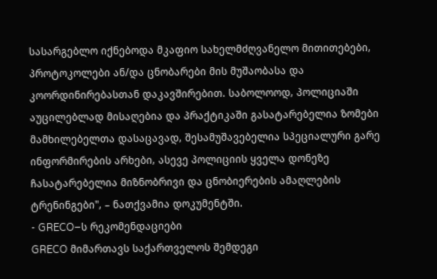სასარგებლო იქნებოდა მკაფიო სახელმძღვანელო მითითებები, პროტოკოლები ან/და ცნობარები მის მუშაობასა და კოორდინირებასთან დაკავშირებით. საბოლოოდ, პოლიციაში აუცილებლად მისაღებია და პრაქტიკაში გასატარებელია ზომები მამხილებელთა დასაცავად, შესამუშავებელია სპეციალური გარე ინფორმირების არხები, ასევე პოლიციის ყველა დონეზე ჩასატარებელია მიზნობრივი და ცნობიერების ამაღლების ტრენინგები", – ნათქვამია დოკუმენტში.
- GRECO–ს რეკომენდაციები
GRECO მიმართავს საქართველოს შემდეგი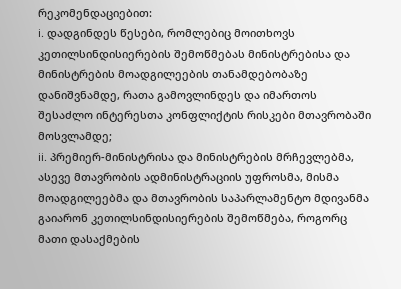რეკომენდაციებით:
i. დადგინდეს წესები, რომლებიც მოითხოვს კეთილსინდისიერების შემოწმებას მინისტრებისა და მინისტრების მოადგილეების თანამდებობაზე დანიშვნამდე, რათა გამოვლინდეს და იმართოს შესაძლო ინტერესთა კონფლიქტის რისკები მთავრობაში მოსვლამდე;
ii. პრემიერ-მინისტრისა და მინისტრების მრჩევლებმა, ასევე მთავრობის ადმინისტრაციის უფროსმა, მისმა მოადგილეებმა და მთავრობის საპარლამენტო მდივანმა გაიარონ კეთილსინდისიერების შემოწმება, როგორც მათი დასაქმების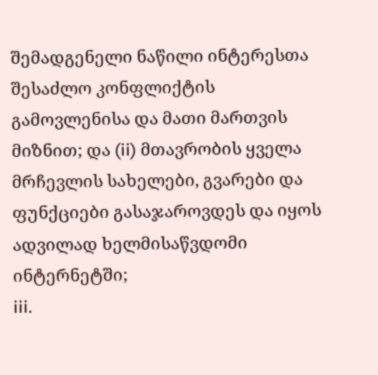შემადგენელი ნაწილი ინტერესთა შესაძლო კონფლიქტის გამოვლენისა და მათი მართვის მიზნით; და (ii) მთავრობის ყველა მრჩევლის სახელები, გვარები და ფუნქციები გასაჯაროვდეს და იყოს ადვილად ხელმისაწვდომი ინტერნეტში;
iii.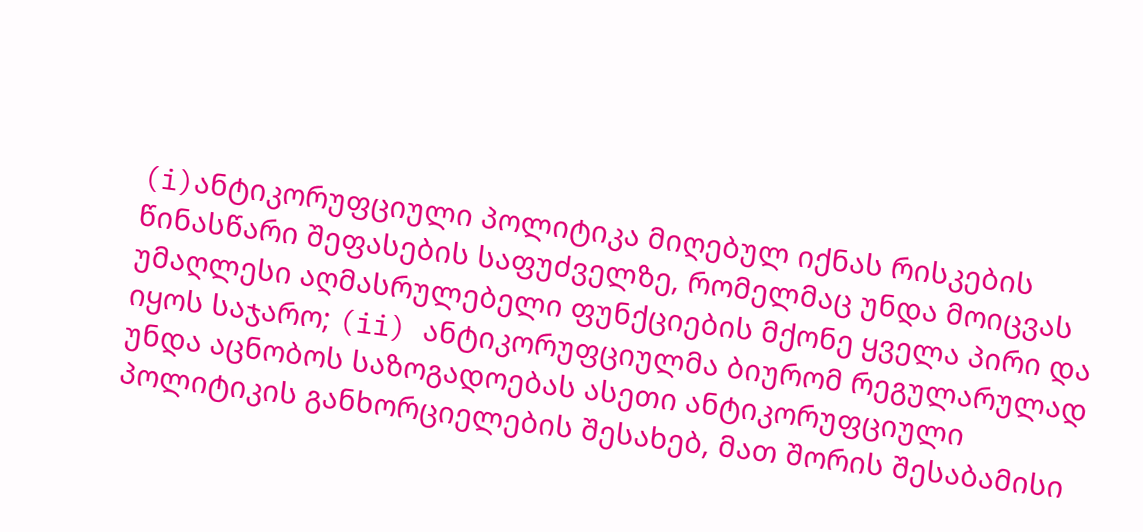(i)ანტიკორუფციული პოლიტიკა მიღებულ იქნას რისკების წინასწარი შეფასების საფუძველზე, რომელმაც უნდა მოიცვას უმაღლესი აღმასრულებელი ფუნქციების მქონე ყველა პირი და იყოს საჯარო; (ii) ანტიკორუფციულმა ბიურომ რეგულარულად უნდა აცნობოს საზოგადოებას ასეთი ანტიკორუფციული პოლიტიკის განხორციელების შესახებ, მათ შორის შესაბამისი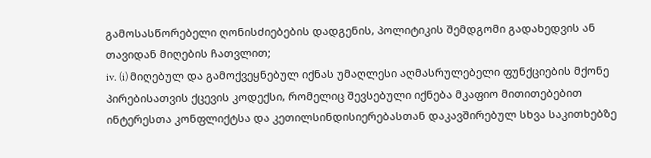გამოსასწორებელი ღონისძიებების დადგენის, პოლიტიკის შემდგომი გადახედვის ან თავიდან მიღების ჩათვლით;
iv. (i) მიღებულ და გამოქვეყნებულ იქნას უმაღლესი აღმასრულებელი ფუნქციების მქონე პირებისათვის ქცევის კოდექსი, რომელიც შევსებული იქნება მკაფიო მითითებებით ინტერესთა კონფლიქტსა და კეთილსინდისიერებასთან დაკავშირებულ სხვა საკითხებზე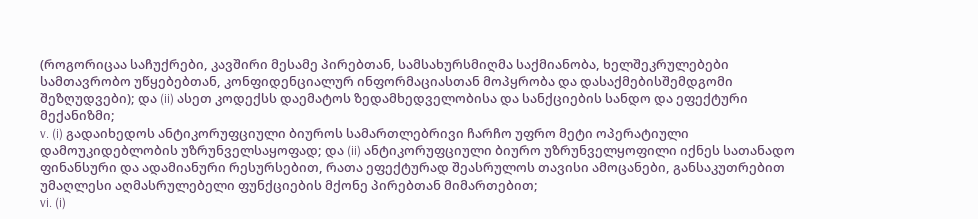(როგორიცაა საჩუქრები, კავშირი მესამე პირებთან, სამსახურსმიღმა საქმიანობა, ხელშეკრულებები სამთავრობო უწყებებთან, კონფიდენციალურ ინფორმაციასთან მოპყრობა და დასაქმებისშემდგომი შეზღუდვები); და (ii) ასეთ კოდექსს დაემატოს ზედამხედველობისა და სანქციების სანდო და ეფექტური მექანიზმი;
v. (i) გადაიხედოს ანტიკორუფციული ბიუროს სამართლებრივი ჩარჩო უფრო მეტი ოპერატიული დამოუკიდებლობის უზრუნველსაყოფად; და (ii) ანტიკორუფციული ბიურო უზრუნველყოფილი იქნეს სათანადო ფინანსური და ადამიანური რესურსებით, რათა ეფექტურად შეასრულოს თავისი ამოცანები, განსაკუთრებით უმაღლესი აღმასრულებელი ფუნქციების მქონე პირებთან მიმართებით;
vi. (i)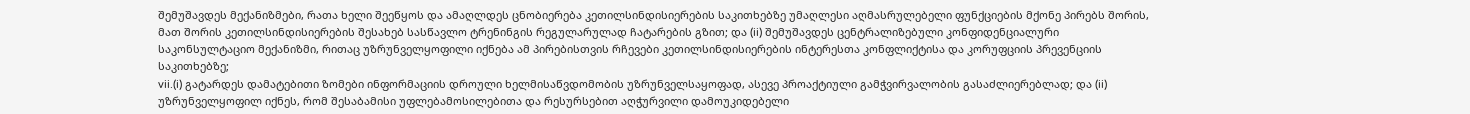შემუშავდეს მექანიზმები, რათა ხელი შეეწყოს და ამაღლდეს ცნობიერება კეთილსინდისიერების საკითხებზე უმაღლესი აღმასრულებელი ფუნქციების მქონე პირებს შორის, მათ შორის კეთილსინდისიერების შესახებ სასწავლო ტრენინგის რეგულარულად ჩატარების გზით; და (ii) შემუშავდეს ცენტრალიზებული კონფიდენციალური საკონსულტაციო მექანიზმი, რითაც უზრუნველყოფილი იქნება ამ პირებისთვის რჩევები კეთილსინდისიერების ინტერესთა კონფლიქტისა და კორუფციის პრევენციის საკითხებზე;
vii.(i) გატარდეს დამატებითი ზომები ინფორმაციის დროული ხელმისაწვდომობის უზრუნველსაყოფად, ასევე პროაქტიული გამჭვირვალობის გასაძლიერებლად; და (ii) უზრუნველყოფილ იქნეს, რომ შესაბამისი უფლებამოსილებითა და რესურსებით აღჭურვილი დამოუკიდებელი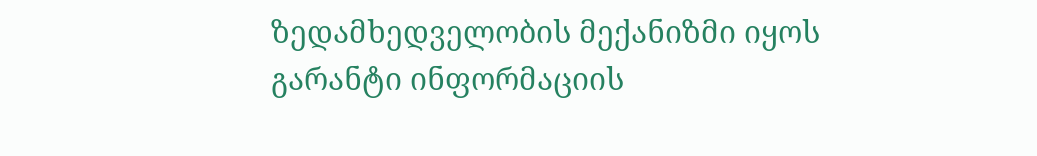ზედამხედველობის მექანიზმი იყოს გარანტი ინფორმაციის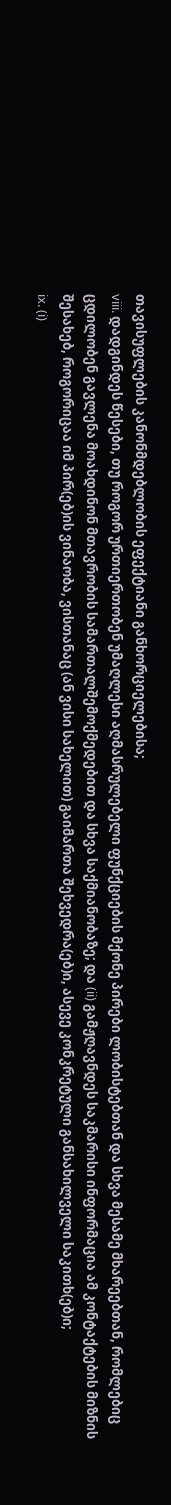თავისუფლების კანონმდებლობის ეფექტიანი განხორციელებისა;
viii. დადგინდეს წესები, თუ როგორ ურთიერთობენ უმაღლესი აღმასრულებელი ფუნქციების მქონე პირები ლობისტებთან და სხვა მესამე მხარეებთან, რომლებიც ცდილობენ გავლენა მოახდინონ მთავრობის სამართალშემოქმედებით და სხვა საქმიანობაზე; და (ii) გამჟღავნდეს საკმარისი ინფორმაცია ამ კონტაქტების მიზნის შესახებ, როგორიცაა იმ პირ(ებ)ის ვინაობა, ვისთანაც (ან ვისი სახელით) გაიმართა შეხვედრა(ებ)ი, ასევე კონკრეტული განსახილველი საკითხ(ებ)ი;
ix. (i)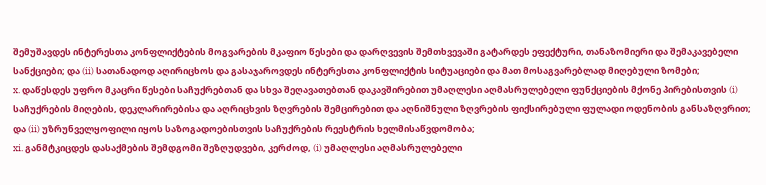შემუშავდეს ინტერესთა კონფლიქტების მოგვარების მკაფიო წესები და დარღვევის შემთხვევაში გატარდეს ეფექტური, თანაზომიერი და შემაკავებელი სანქციები; და (ii) სათანადოდ აღირიცხოს და გასაჯაროვდეს ინტერესთა კონფლიქტის სიტუაციები და მათ მოსაგვარებლად მიღებული ზომები;
x. დაწესდეს უფრო მკაცრი წესები საჩუქრებთან და სხვა შეღავათებთან დაკავშირებით უმაღლესი აღმასრულებელი ფუნქციების მქონე პირებისთვის (i) საჩუქრების მიღების, დეკლარირებისა და აღრიცხვის ზღვრების შემცირებით და აღნიშნული ზღვრების ფიქსირებული ფულადი ოდენობის განსაზღვრით; და (ii) უზრუნველყოფილი იყოს საზოგადოებისთვის საჩუქრების რეესტრის ხელმისაწვდომობა;
xi. განმტკიცდეს დასაქმების შემდგომი შეზღუდვები, კერძოდ, (i) უმაღლესი აღმასრულებელი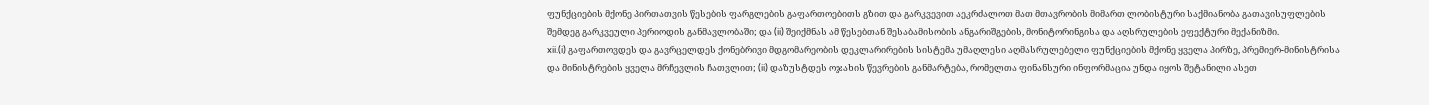ფუნქციების მქონე პირთათვის წესების ფარგლების გაფართოებითს გზით და გარკვევით აეკრძალოთ მათ მთავრობის მიმართ ლობისტური საქმიანობა გათავისუფლების შემდეგ გარკვეული პერიოდის განმავლობაში; და (ii) შეიქმნას ამ წესებთან შესაბამისობის ანგარიშგების, მონიტორინგისა და აღსრულების ეფექტური მექანიზმი.
xii.(i) გაფართოვდეს და გავრცელდეს ქონებრივი მდგომარეობის დეკლარირების სისტემა უმაღლესი აღმასრულებელი ფუნქციების მქონე ყველა პირზე, პრემიერ-მინისტრისა და მინისტრების ყველა მრჩევლის ჩათვლით; (ii) დაზუსტდეს ოჯახის წევრების განმარტება, რომელთა ფინანსური ინფორმაცია უნდა იყოს შეტანილი ასეთ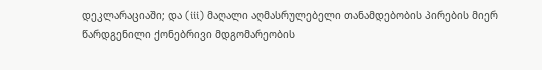დეკლარაციაში; და (iii) მაღალი აღმასრულებელი თანამდებობის პირების მიერ წარდგენილი ქონებრივი მდგომარეობის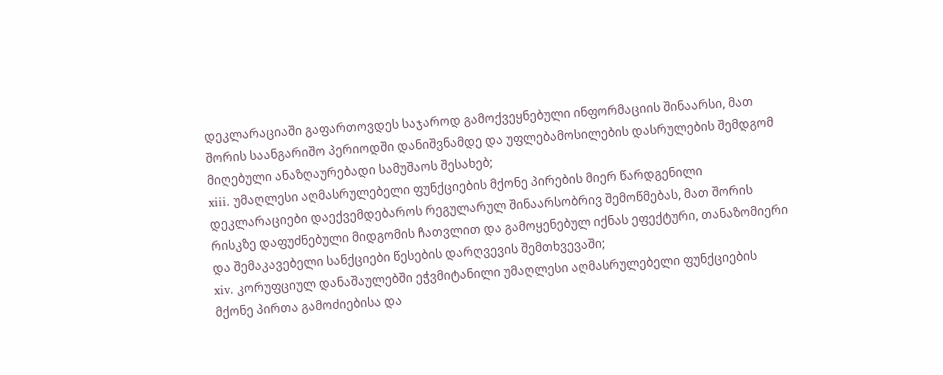დეკლარაციაში გაფართოვდეს საჯაროდ გამოქვეყნებული ინფორმაციის შინაარსი, მათ შორის საანგარიშო პერიოდში დანიშვნამდე და უფლებამოსილების დასრულების შემდგომ მიღებული ანაზღაურებადი სამუშაოს შესახებ;
xiii. უმაღლესი აღმასრულებელი ფუნქციების მქონე პირების მიერ წარდგენილი დეკლარაციები დაექვემდებაროს რეგულარულ შინაარსობრივ შემოწმებას, მათ შორის რისკზე დაფუძნებული მიდგომის ჩათვლით და გამოყენებულ იქნას ეფექტური, თანაზომიერი და შემაკავებელი სანქციები წესების დარღვევის შემთხვევაში;
xiv. კორუფციულ დანაშაულებში ეჭვმიტანილი უმაღლესი აღმასრულებელი ფუნქციების მქონე პირთა გამოძიებისა და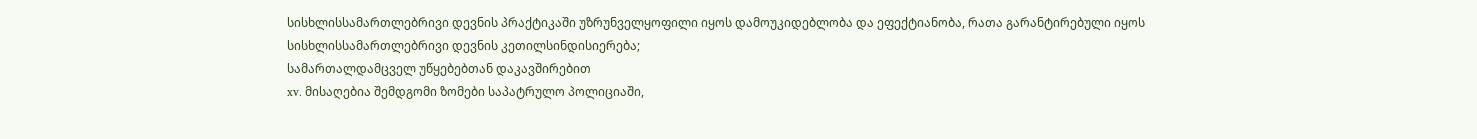სისხლისსამართლებრივი დევნის პრაქტიკაში უზრუნველყოფილი იყოს დამოუკიდებლობა და ეფექტიანობა, რათა გარანტირებული იყოს სისხლისსამართლებრივი დევნის კეთილსინდისიერება;
სამართალდამცველ უწყებებთან დაკავშირებით
xv. მისაღებია შემდგომი ზომები საპატრულო პოლიციაში,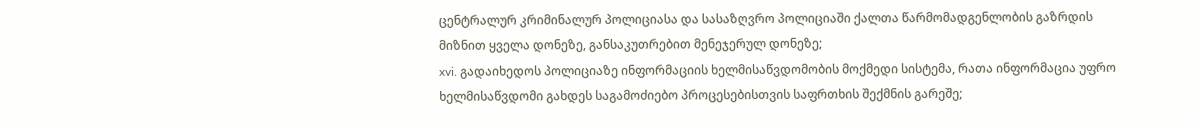ცენტრალურ კრიმინალურ პოლიციასა და სასაზღვრო პოლიციაში ქალთა წარმომადგენლობის გაზრდის მიზნით ყველა დონეზე, განსაკუთრებით მენეჯერულ დონეზე;
xvi. გადაიხედოს პოლიციაზე ინფორმაციის ხელმისაწვდომობის მოქმედი სისტემა, რათა ინფორმაცია უფრო ხელმისაწვდომი გახდეს საგამოძიებო პროცესებისთვის საფრთხის შექმნის გარეშე;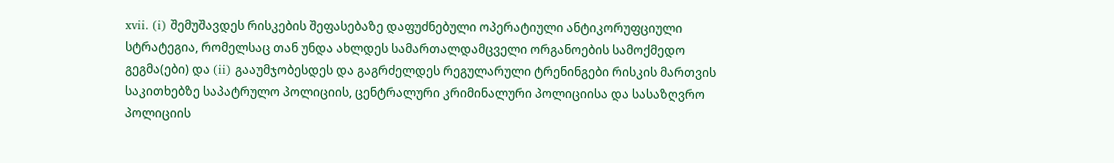xvii. (i) შემუშავდეს რისკების შეფასებაზე დაფუძნებული ოპერატიული ანტიკორუფციული სტრატეგია, რომელსაც თან უნდა ახლდეს სამართალდამცველი ორგანოების სამოქმედო გეგმა(ები) და (ii) გააუმჯობესდეს და გაგრძელდეს რეგულარული ტრენინგები რისკის მართვის საკითხებზე საპატრულო პოლიციის, ცენტრალური კრიმინალური პოლიციისა და სასაზღვრო პოლიციის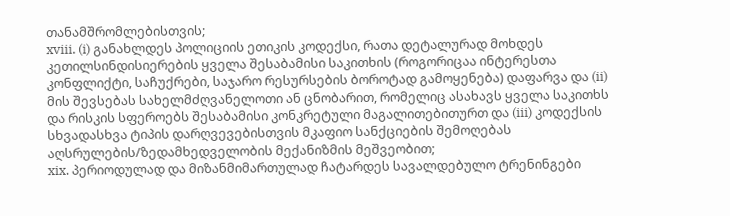თანამშრომლებისთვის;
xviii. (i) განახლდეს პოლიციის ეთიკის კოდექსი, რათა დეტალურად მოხდეს კეთილსინდისიერების ყველა შესაბამისი საკითხის (როგორიცაა ინტერესთა კონფლიქტი, საჩუქრები, საჯარო რესურსების ბოროტად გამოყენება) დაფარვა და (ii) მის შევსებას სახელმძღვანელოთი ან ცნობარით, რომელიც ასახავს ყველა საკითხს და რისკის სფეროებს შესაბამისი კონკრეტული მაგალითებითურთ და (iii) კოდექსის სხვადასხვა ტიპის დარღვევებისთვის მკაფიო სანქციების შემოღებას აღსრულების/ზედამხედველობის მექანიზმის მეშვეობით;
xix. პერიოდულად და მიზანმიმართულად ჩატარდეს სავალდებულო ტრენინგები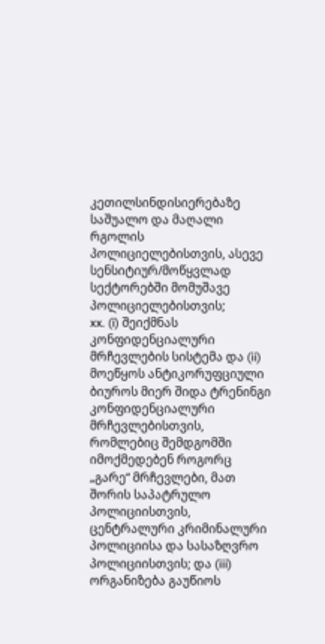კეთილსინდისიერებაზე საშუალო და მაღალი რგოლის პოლიციელებისთვის, ასევე სენსიტიურ/მოწყვლად სექტორებში მომუშავე პოლიციელებისთვის;
xx. (i) შეიქმნას კონფიდენციალური მრჩევლების სისტემა და (ii) მოეწყოს ანტიკორუფციული ბიუროს მიერ შიდა ტრენინგი კონფიდენციალური მრჩევლებისთვის, რომლებიც შემდგომში იმოქმედებენ როგორც „გარე“ მრჩევლები, მათ შორის საპატრულო პოლიციისთვის, ცენტრალური კრიმინალური პოლიციისა და სასაზღვრო პოლიციისთვის; და (iii) ორგანიზება გაუწიოს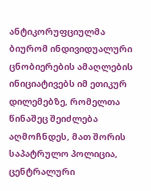ანტიკორუფციულმა ბიურომ ინდივიდუალური ცნობიერების ამაღლების ინიციატივებს იმ ეთიკურ დილემებზე, რომელთა წინაშეც შეიძლება აღმოჩნდეს, მათ შორის საპატრულო პოლიცია, ცენტრალური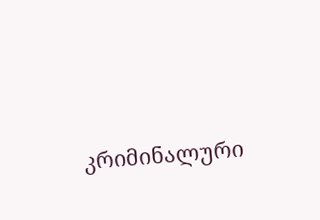კრიმინალური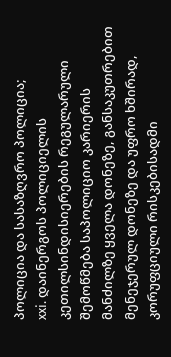პოლიცია და სასაზღვრო პოლიცია;
xxi. დაინერგოს პოლიციელის კეთილსინდისიერების რეგულარული შემოწმება საპოლიციო კარიერის მანძილზე ყველა დონეზე, განსაკუთრებით მენეჯერულ დონეზე და უფრო ხშირად, კორუფციული რისკებისადმი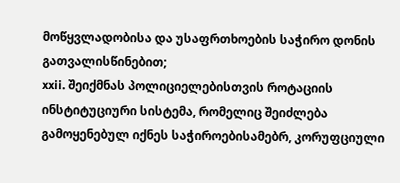მოწყვლადობისა და უსაფრთხოების საჭირო დონის გათვალისწინებით;
xxii. შეიქმნას პოლიციელებისთვის როტაციის ინსტიტუციური სისტემა, რომელიც შეიძლება გამოყენებულ იქნეს საჭიროებისამებრ, კორუფციული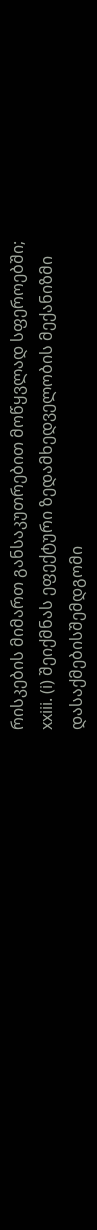რისკების მიმართ განსაკუთრებით მოწყვლად სფეროებში;
xxiii. (i) შეიქმნას ეფექტური ზედამხედველობის მექანიზმი დასაქმებისშემდგომი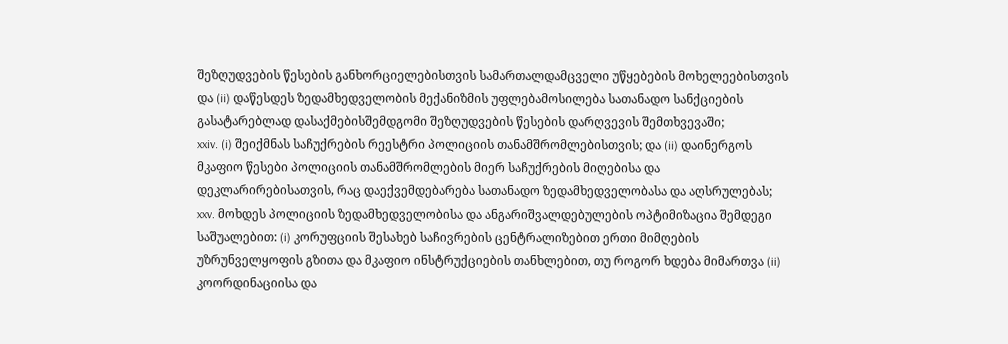შეზღუდვების წესების განხორციელებისთვის სამართალდამცველი უწყებების მოხელეებისთვის და (ii) დაწესდეს ზედამხედველობის მექანიზმის უფლებამოსილება სათანადო სანქციების გასატარებლად დასაქმებისშემდგომი შეზღუდვების წესების დარღვევის შემთხვევაში;
xxiv. (i) შეიქმნას საჩუქრების რეესტრი პოლიციის თანამშრომლებისთვის; და (ii) დაინერგოს მკაფიო წესები პოლიციის თანამშრომლების მიერ საჩუქრების მიღებისა და დეკლარირებისათვის, რაც დაექვემდებარება სათანადო ზედამხედველობასა და აღსრულებას;
xxv. მოხდეს პოლიციის ზედამხედველობისა და ანგარიშვალდებულების ოპტიმიზაცია შემდეგი საშუალებით: (i) კორუფციის შესახებ საჩივრების ცენტრალიზებით ერთი მიმღების უზრუნველყოფის გზითა და მკაფიო ინსტრუქციების თანხლებით, თუ როგორ ხდება მიმართვა (ii) კოორდინაციისა და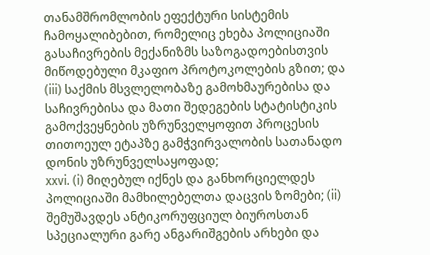თანამშრომლობის ეფექტური სისტემის ჩამოყალიბებით, რომელიც ეხება პოლიციაში გასაჩივრების მექანიზმს საზოგადოებისთვის მიწოდებული მკაფიო პროტოკოლების გზით; და (iii) საქმის მსვლელობაზე გამოხმაურებისა და საჩივრებისა და მათი შედეგების სტატისტიკის გამოქვეყნების უზრუნველყოფით პროცესის თითოეულ ეტაპზე გამჭვირვალობის სათანადო დონის უზრუნველსაყოფად;
xxvi. (i) მიღებულ იქნეს და განხორციელდეს პოლიციაში მამხილებელთა დაცვის ზომები; (ii) შემუშავდეს ანტიკორუფციულ ბიუროსთან სპეციალური გარე ანგარიშგების არხები და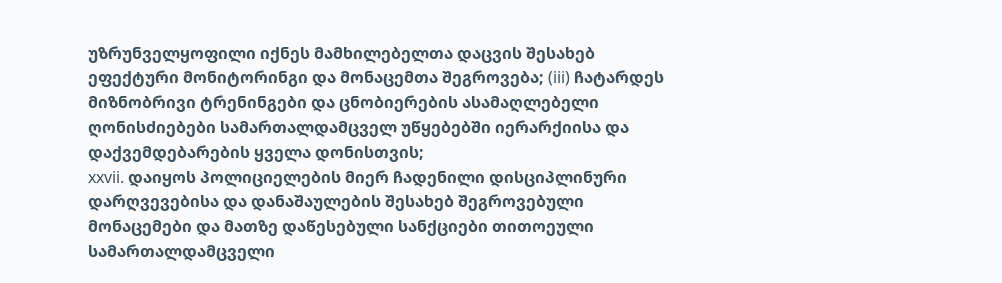უზრუნველყოფილი იქნეს მამხილებელთა დაცვის შესახებ ეფექტური მონიტორინგი და მონაცემთა შეგროვება; (iii) ჩატარდეს მიზნობრივი ტრენინგები და ცნობიერების ასამაღლებელი ღონისძიებები სამართალდამცველ უწყებებში იერარქიისა და დაქვემდებარების ყველა დონისთვის;
xxvii. დაიყოს პოლიციელების მიერ ჩადენილი დისციპლინური დარღვევებისა და დანაშაულების შესახებ შეგროვებული მონაცემები და მათზე დაწესებული სანქციები თითოეული სამართალდამცველი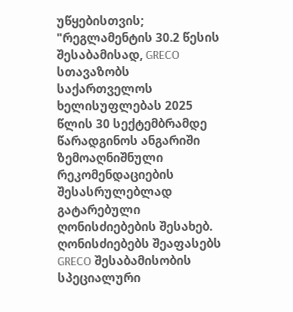უწყებისთვის;
"რეგლამენტის 30.2 წესის შესაბამისად, GRECO სთავაზობს საქართველოს ხელისუფლებას 2025 წლის 30 სექტემბრამდე წარადგინოს ანგარიში ზემოაღნიშნული რეკომენდაციების შესასრულებლად გატარებული ღონისძიებების შესახებ. ღონისძიებებს შეაფასებს GRECO შესაბამისობის სპეციალური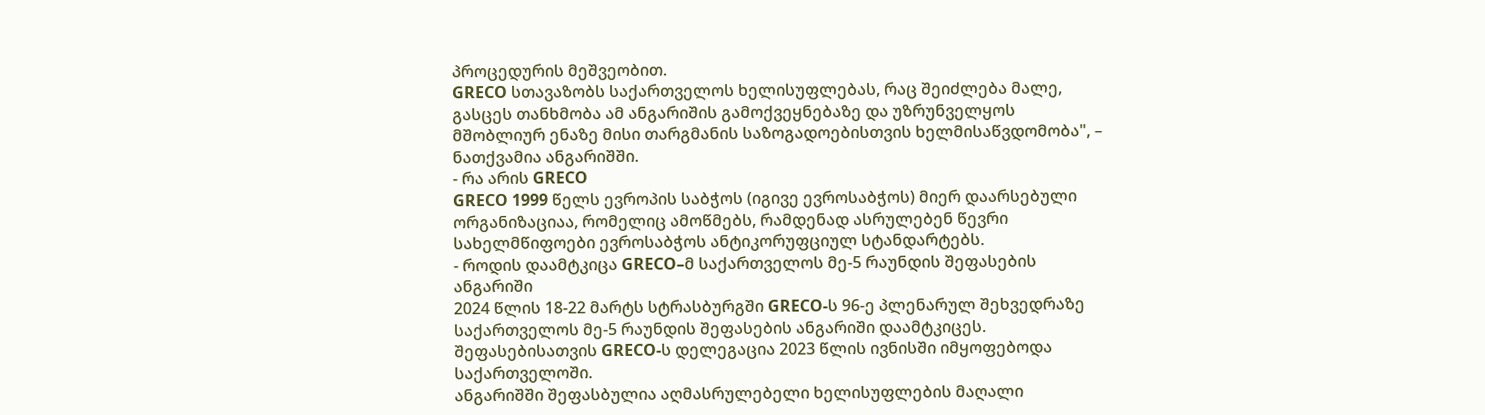პროცედურის მეშვეობით.
GRECO სთავაზობს საქართველოს ხელისუფლებას, რაც შეიძლება მალე, გასცეს თანხმობა ამ ანგარიშის გამოქვეყნებაზე და უზრუნველყოს მშობლიურ ენაზე მისი თარგმანის საზოგადოებისთვის ხელმისაწვდომობა", – ნათქვამია ანგარიშში.
- რა არის GRECO
GRECO 1999 წელს ევროპის საბჭოს (იგივე ევროსაბჭოს) მიერ დაარსებული ორგანიზაციაა, რომელიც ამოწმებს, რამდენად ასრულებენ წევრი სახელმწიფოები ევროსაბჭოს ანტიკორუფციულ სტანდარტებს.
- როდის დაამტკიცა GRECO–მ საქართველოს მე-5 რაუნდის შეფასების ანგარიში
2024 წლის 18-22 მარტს სტრასბურგში GRECO-ს 96-ე პლენარულ შეხვედრაზე საქართველოს მე-5 რაუნდის შეფასების ანგარიში დაამტკიცეს. შეფასებისათვის GRECO-ს დელეგაცია 2023 წლის ივნისში იმყოფებოდა საქართველოში.
ანგარიშში შეფასბულია აღმასრულებელი ხელისუფლების მაღალი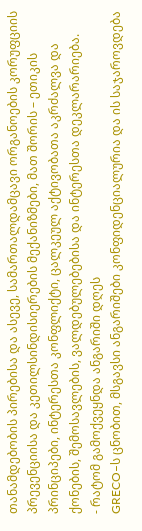თანამდებობის პირებისა და ასევე, სამართალდამცავი ორგანოების კორუფციის პრევენციისა და კეთილსინდისიერების მექანიზმები, მათ შორის – ეთიკის პრინციპები, ინტერესთა კონფლიქტი, ცალკეულ აქტივობათა აკრძალვა და ქონების, შემოსავლების, ვალდებულებებისა და ინტერესთა დეკლარარიება.
- რატომ გამოქვეყნდა ანგარიში დღეს
GRECO–ს ცნობით, მსგავსი ანგარიშები კონფიდენციალურია და ის საჯაროვდება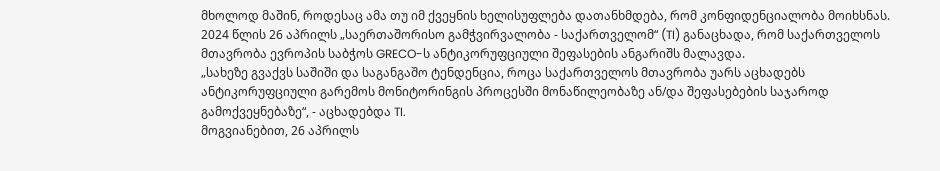მხოლოდ მაშინ, როდესაც ამა თუ იმ ქვეყნის ხელისუფლება დათანხმდება, რომ კონფიდენციალობა მოიხსნას.
2024 წლის 26 აპრილს „საერთაშორისო გამჭვირვალობა - საქართველომ“ (TI) განაცხადა, რომ საქართველოს მთავრობა ევროპის საბჭოს GRECO-ს ანტიკორუფციული შეფასების ანგარიშს მალავდა.
„სახეზე გვაქვს საშიში და საგანგაშო ტენდენცია, როცა საქართველოს მთავრობა უარს აცხადებს ანტიკორუფციული გარემოს მონიტორინგის პროცესში მონაწილეობაზე ან/და შეფასებების საჯაროდ გამოქვეყნებაზე“, - აცხადებდა TI.
მოგვიანებით, 26 აპრილს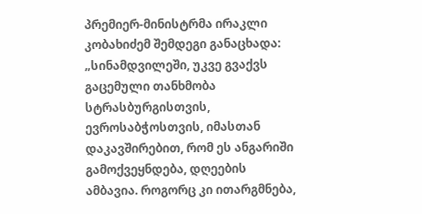პრემიერ-მინისტრმა ირაკლი კობახიძემ შემდეგი განაცხადა:
„სინამდვილეში, უკვე გვაქვს გაცემული თანხმობა სტრასბურგისთვის, ევროსაბჭოსთვის, იმასთან დაკავშირებით, რომ ეს ანგარიში გამოქვეყნდება, დღეების ამბავია. როგორც კი ითარგმნება,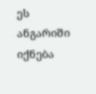ეს ანგარიში იქნება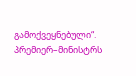გამოქვეყნებული“.
პრემიერ–მინისტრს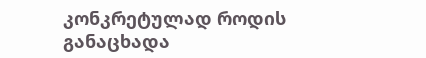კონკრეტულად როდის განაცხადა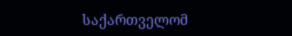საქართველომ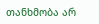თანხმობა არ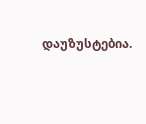დაუზუსტებია.